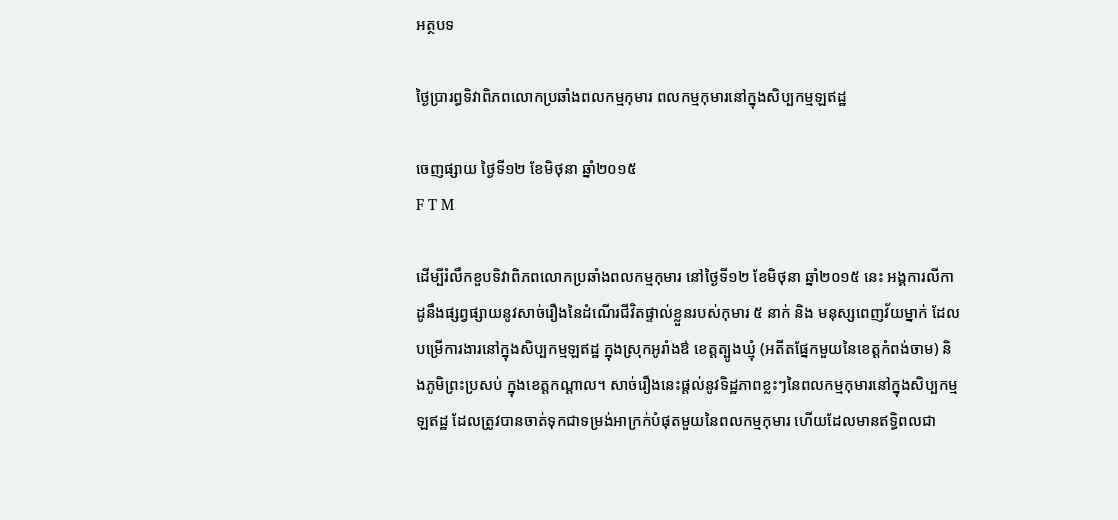អត្ថបទ

ថ្ងៃប្រារព្ធទិវាពិភពលោកប្រឆាំងពលកម្មកុមារ ពលកម្មកុមារនៅក្នុងសិប្បកម្មឡឥដ្ឋ

ចេញផ្សាយ ថ្ងៃទី១២ ខែមិថុនា ឆ្នាំ២០១៥
F T M

ដើម្បីរំលឹកខួបទិវាពិភពលោកប្រឆាំងពលកម្មកុមារ នៅថ្ងៃទី១២ ខែមិថុនា ឆ្នាំ២០១៥ នេះ អង្គការលីកាដូនឹងផ្សព្វផ្សាយនូវសាច់រឿងនៃដំណើរជីវិតផ្ទាល់ខ្លួនរបស់កុមារ ៥ នាក់ និង មនុស្សពេញវ័យម្នាក់ ដែលបម្រើការងារនៅក្នុងសិប្បកម្មឡឥដ្ឋ ក្នុងស្រុកអូរាំងឳ ខេត្តត្បូងឃ្មុំ (អតីតផ្នែកមួយនៃខេត្តកំពង់ចាម) និងភូមិព្រះប្រសប់ ក្នុងខេត្តកណ្តាល។ សាច់រឿងនេះផ្តល់នូវទិដ្ឋភាពខ្លះៗនៃពលកម្មកុមារនៅក្នុងសិប្បកម្មឡឥដ្ឋ ដែលត្រូវបានចាត់ទុកជាទម្រង់អាក្រក់បំផុតមួយនៃពលកម្មកុមារ ហើយដែលមានឥទ្ធិពលជា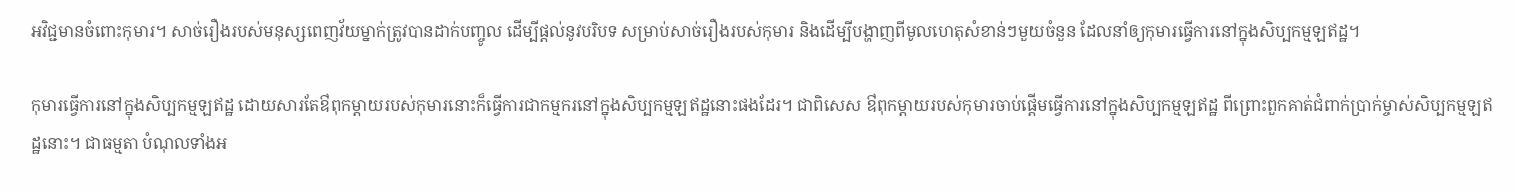អវិជ្ជមានចំពោះកុមារ។ សាច់រឿងរបស់មនុស្សពេញវ័យម្នាក់ត្រូវបានដាក់បញ្ចូល ដើម្បីផ្តល់នូវបរិបទ សម្រាប់សាច់រឿងរបស់កុមារ និងដើម្បីបង្ហាញពីមូលហេតុសំខាន់ៗមួយចំនួន ដែលនាំឲ្យកុមារធ្វើការនៅក្នុងសិប្បកម្មឡឥដ្ឋ។

កុមារធ្វើការនៅក្នុងសិប្បកម្មឡឥដ្ឋ ដោយសារតែឳពុកម្តាយរបស់កុមារនោះក៏ធ្វើការជាកម្មករនៅក្នុងសិប្បកម្មឡឥដ្ឋនោះផងដែរ។ ជាពិសេស ឳពុកម្តាយរបស់កុមារចាប់ផ្តើមធ្វើការនៅក្នុងសិប្បកម្មឡឥដ្ឋ ពីព្រោះពួកគាត់ជំពាក់ប្រាក់ម្ចាស់សិប្បកម្មឡឥដ្ឋនោះ។ ជាធម្មតា បំណុលទាំងអ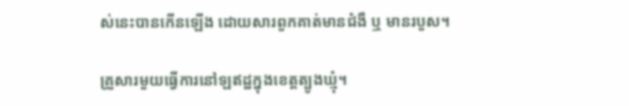ស់នេះបានកើនឡើង ដោយសារពួកគាត់មានជំងឺ ឬ មានរបួស។

គ្រួសារមួយធ្វើការនៅឡឥដ្ឋក្នុងខេត្តត្បូងឃ្មុំ។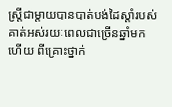ស្រ្តីជាម្តាយបានបាត់បង់ដៃស្តាំរបស់គាត់អស់រយៈពេលជាច្រើនឆ្នាំមកហើយ ពីគ្រោះថ្នាក់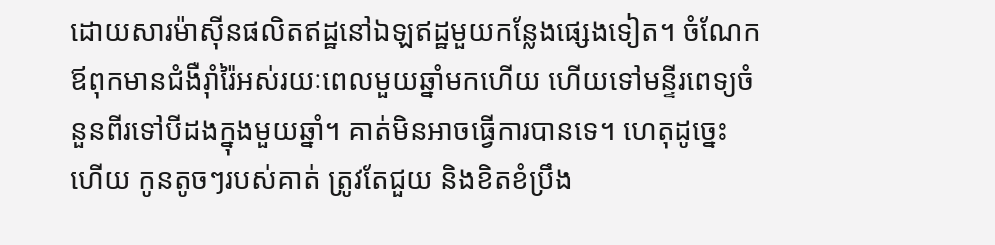ដោយសារម៉ាស៊ីនផលិតឥដ្ឋនៅឯឡឥដ្ឋមួយកន្លែងផ្សេងទៀត។ ចំណែកឪពុកមានជំងឺរ៉ាំរ៉ៃអស់រយៈពេលមួយឆ្នាំមកហើយ ហើយទៅមន្ទីរពេទ្យចំនួនពីរទៅបីដងក្នុងមួយឆ្នាំ។ គាត់មិនអាចធ្វើការបានទេ។ ហេតុដូច្នេះហើយ កូនតូចៗរបស់គាត់ ត្រូវតែជួយ និងខិតខំប្រឹង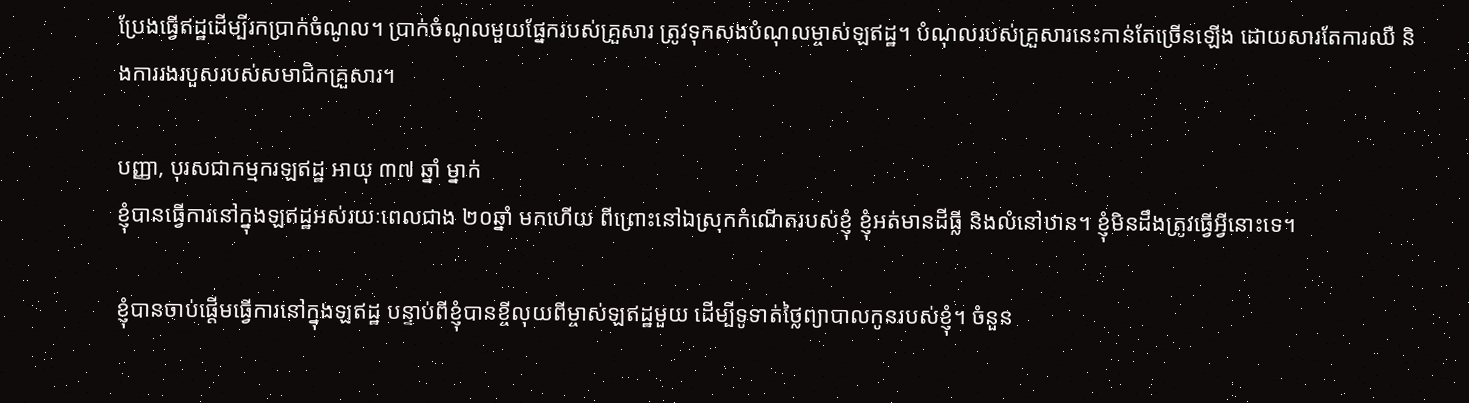ប្រែងធ្វើឥដ្ឋដើម្បីរកប្រាក់ចំណូល។ ប្រាក់ចំណូលមួយផ្នែករបស់គ្រួសារ ត្រូវទុកសងបំណុលម្ចាស់ឡឥដ្ឋ។ បំណុលរបស់គ្រួសារនេះកាន់តែច្រើនឡើង ដោយសារតែការឈឺ និងការរងរបួសរបស់សមាជិកគ្រួសារ។

បញ្ញា, បុរសជាកម្មករឡឥដ្ឋ អាយុ ៣៧ ឆ្នាំ ម្នាក់
ខ្ញុំបានធ្វើការនៅក្នុងឡឥដ្ឋអស់រយៈពេលជាង ២០ឆ្នាំ មកហើយ ពីព្រោះនៅឯស្រុកកំណើតរបស់ខ្ញុំ ខ្ញុំអត់មានដីធ្លី និងលំនៅឋាន។ ខ្ញុំមិនដឹងត្រូវធ្វើអ្វីនោះទេ។

ខ្ញុំបានចាប់ផ្តើមធ្វើការនៅក្នុងឡឥដ្ឋ បន្ទាប់ពីខ្ញុំបានខ្ចីលុយពីម្ចាស់ឡឥដ្ឋមួយ ដើម្បីទូទាត់ថ្លៃព្យាបាលកូនរបស់ខ្ញុំ។ ចំនួន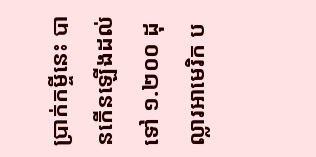ប្រាក់កម្ចីនេះ បានកើនឡើងដល់ទៅ ១.២០០ ដុល្លារអាមេរិក ប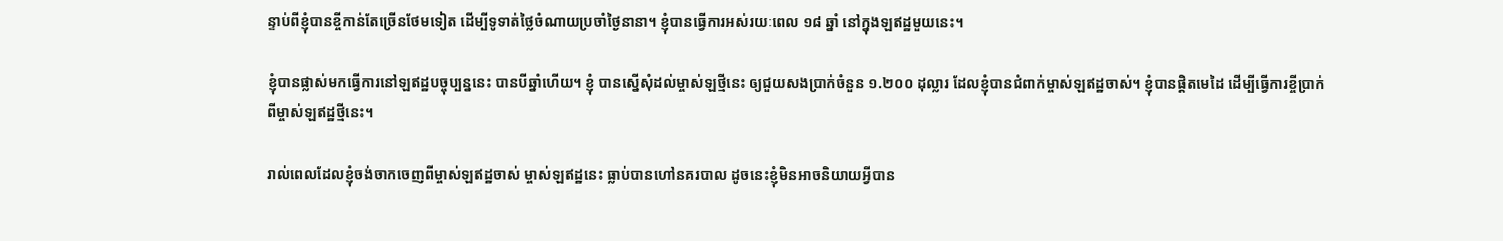ន្ទាប់ពីខ្ញុំបានខ្ចីកាន់តែច្រើនថែមទៀត ដើម្បីទូទាត់ថ្លៃចំណាយប្រចាំថ្ងៃនានា។ ខ្ញុំបានធ្វើការអស់រយៈពេល ១៨ ឆ្នាំ នៅក្នុងឡឥដ្ឋមួយនេះ។

ខ្ញុំបានផ្លាស់មកធ្វើការនៅឡឥដ្ឋបច្ចុប្បន្ននេះ បានបីឆ្នាំហើយ។ ខ្ញុំ បានស្នើសុំដល់ម្ចាស់ឡថ្មីនេះ ឲ្យជួយសងប្រាក់ចំនួន ១.២០០ ដុល្លារ ដែលខ្ញុំបានជំពាក់ម្ចាស់ឡឥដ្ឋចាស់។ ខ្ញុំបានផ្តិតមេដៃ ដើម្បីធ្វើការខ្ចីប្រាក់ពីម្ចាស់ឡឥដ្ឋថ្មីនេះ។

រាល់ពេលដែលខ្ញុំចង់ចាកចេញពីម្ចាស់ឡឥដ្ឋចាស់ ម្ចាស់ឡឥដ្ឋនេះ ធ្លាប់បានហៅនគរបាល ដូចនេះខ្ញុំមិនអាចនិយាយអ្វីបាន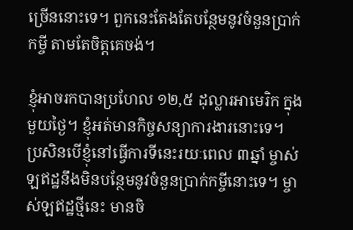ច្រើននោះទេ។ ពួកនេះតែងតែបន្ថែមនូវចំនួនប្រាក់កម្ចី តាមតែចិត្តគេចង់។

ខ្ញុំអាចរកបានប្រហែល ១២,៥ ដុល្លារអាមេរិក ក្នុងមួយថ្ងៃ។ ខ្ញុំអត់មានកិច្ចសន្យាការងារនោះទេ។ ប្រសិនបើខ្ញុំនៅធ្វើការទីនេះរយៈពេល ៣ឆ្នាំ ម្ចាស់ឡឥដ្ឋនឹងមិនបន្ថែមនូវចំនួនប្រាក់កម្ចីនោះទេ។ ម្ចាស់ឡឥដ្ឋថ្មីនេះ មានចិ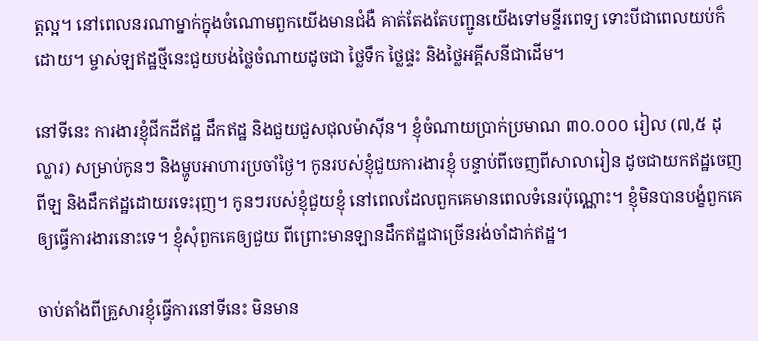ត្តល្អ។ នៅពេលនរណាម្នាក់ក្នុងចំណោមពួកយើងមានជំងឺ គាត់តែងតែបញ្ជូនយើងទៅមន្ទីរពេទ្យ ទោះបីជាពេលយប់ក៏ដោយ។ ម្ចាស់ឡឥដ្ឋថ្មីនេះជួយបង់ថ្លៃចំណាយដូចជា ថ្លៃទឹក ថ្លៃផ្ទះ និងថ្លៃអគ្គីសនីជាដើម។

នៅទីនេះ ការងារខ្ញុំជីកដីឥដ្ឋ ដឹកឥដ្ឋ និងជួយជួសជុលម៉ាស៊ីន។ ខ្ញុំចំណាយប្រាក់ប្រមាណ ៣០.០០០ រៀល (៧,៥ ដុល្លារ) សម្រាប់កូនៗ និងម្ហូបអាហារប្រចាំថ្ងៃ។ កូនរបស់ខ្ញុំជួយការងារខ្ញុំ បន្ទាប់ពីចេញពីសាលារៀន ដូចជាយកឥដ្ឋចេញពីឡ និងដឹកឥដ្ឋដោយរទេះរុញ។ កូនៗរបស់ខ្ញុំជួយខ្ញុំ នៅពេលដែលពួកគេមានពេលទំនេរប៉ុណ្ណោះ។ ខ្ញុំមិនបានបង្ខំពួកគេឲ្យធ្វើការងារនោះទេ។ ខ្ញុំសុំពួកគេឲ្យជួយ ពីព្រោះមានឡានដឹកឥដ្ឋជាច្រើនរង់ចាំដាក់ឥដ្ឋ។

ចាប់តាំងពីគ្រួសារខ្ញុំធ្វើការនៅទីនេះ មិនមាន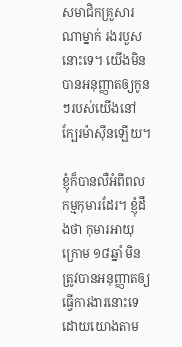សមាជិកគ្រួសារណាម្នាក់ រងរបួសនោះទេ។ យើងមិនបានអនុញ្ញាតឲ្យកូនៗរបស់យើងនៅក្បែរម៉ាស៊ីនឡើយ។

ខ្ញុំក៏បានលឺអំពីពលកម្មកុមារដែរ។ ខ្ញុំដឹងថា កុមារអាយុក្រោម ១៨ឆ្នាំ មិនត្រូវបានអនុញ្ញាតឲ្យធ្វើការងារនោះទេ ដោយយោងតាម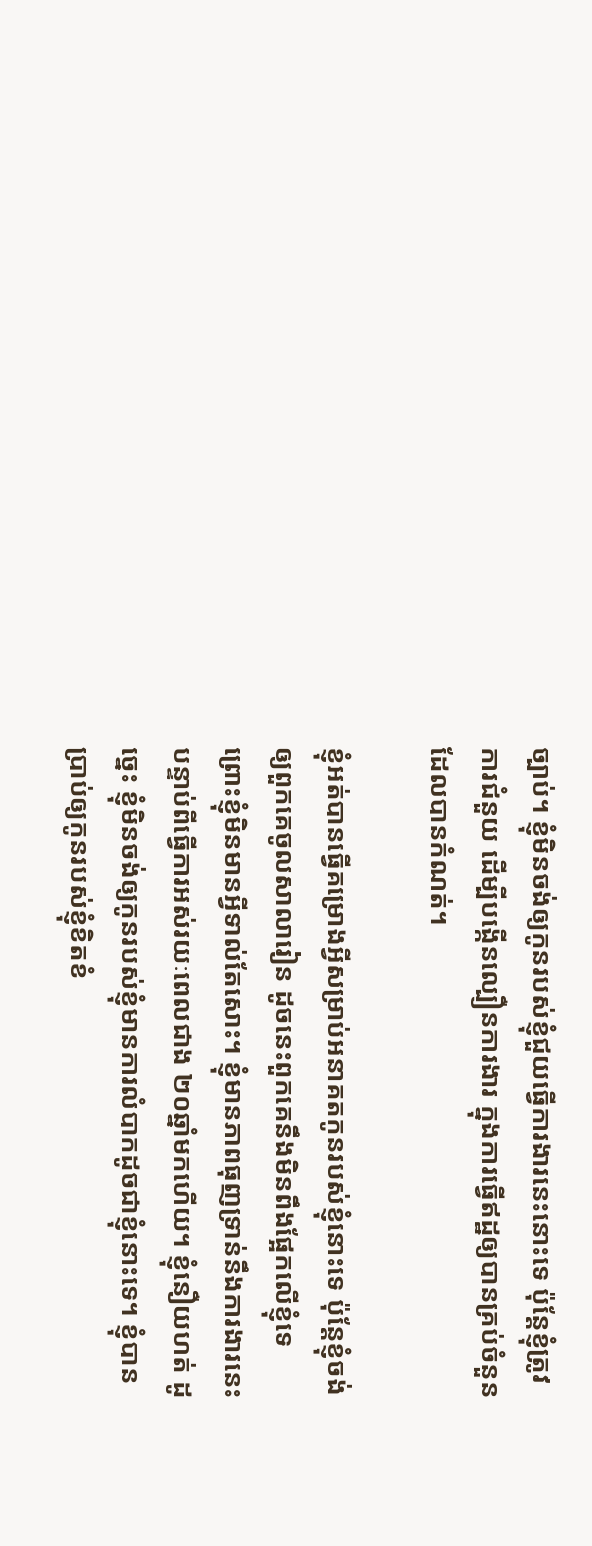ច្បាប់។ ខ្ញុំមិនចង់ឲ្យកូនរបស់ខ្ញុំជួយធ្វើការងារនេះនោះទេ ប៉ុន្តែខ្ញុំត្រូវការជំនួយ ដើម្បីបង្កើនល្បឿនការងារ ក្នុងការធ្វើឥដ្ឋឲ្យបានគ្រប់ចំនួនដែលបានកំណត់។

ខ្ញុំអត់បានធ្វើគម្រោងអ្វីសម្រាប់អនាគតកូនរបស់ខ្ញុំនោះទេ ប៉ុន្តែខ្ញុំចង់ឲ្យពួកគេចូលសាលារៀន ដូចនេះពួកគេនឹងមិនពឹងផ្អែកលើខ្ញុំទេ ព្រោះខ្ញុំមិនមានអ្វីទាល់តែសោះ។ ខ្ញុំមានភាពធុញទ្រាន់នឹងការងារនេះ បន្ទាប់ពីធ្វើការអស់រយៈពេលជាង ២០ឆ្នាំមកហើយ។ ខ្ញុំនឿយហត់ ដូច្នេះ ខ្ញុំមិនចង់ឲ្យកូនរបស់ខ្ញុំមានការលំបាកដូចជាខ្ញុំនោះទេ។ ខ្ញុំបានប្រាប់ឲ្យកូនរបស់ខ្ញុំខិតខំ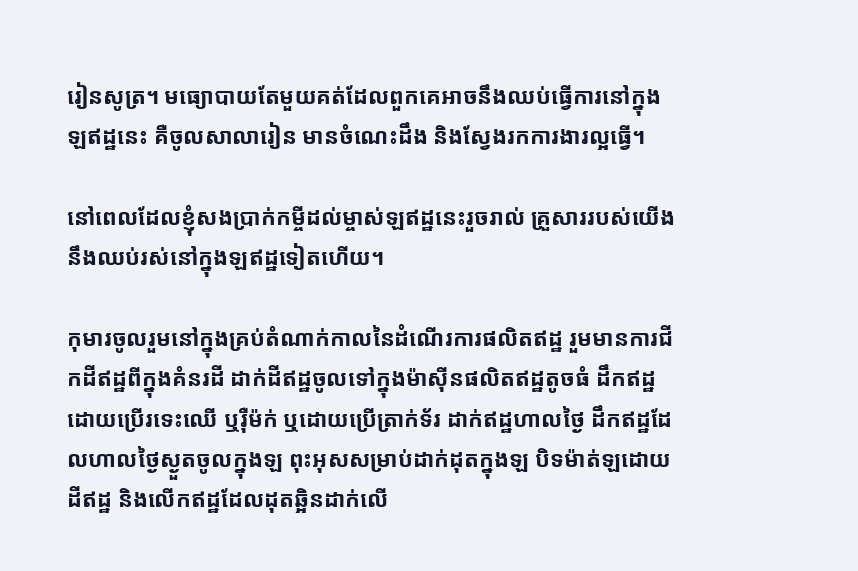រៀនសូត្រ។ មធ្យោបាយតែមួយគត់ដែលពួកគេអាចនឹងឈប់ធ្វើការនៅក្នុងឡឥដ្ឋនេះ គឺចូលសាលារៀន មានចំណេះដឹង និងស្វែងរកការងារល្អធ្វើ។

នៅពេលដែលខ្ញុំសងប្រាក់កម្ចីដល់ម្ចាស់ឡឥដ្ឋនេះរួចរាល់ គ្រួសាររបស់យើងនឹងឈប់រស់នៅក្នុងឡឥដ្ឋទៀតហើយ។

កុមារចូលរួមនៅក្នុងគ្រប់តំណាក់កាលនៃដំណើរការផលិតឥដ្ឋ រួមមានការជីកដីឥដ្ឋពីក្នុងគំនរដី ដាក់ដីឥដ្ឋចូលទៅក្នុងម៉ាស៊ីនផលិតឥដ្ឋតូចធំ ដឹកឥដ្ឋដោយប្រើរទេះឈើ ឬរ៉ឺម៉ក់ ឬដោយប្រើត្រាក់ទ័រ ដាក់ឥដ្ឋហាលថ្ងៃ ដឹកឥដ្ឋដែលហាលថ្ងៃស្ងួតចូលក្នុងឡ ពុះអុសសម្រាប់ដាក់ដុតក្នុងឡ បិទម៉ាត់ឡដោយដីឥដ្ឋ និងលើកឥដ្ឋដែលដុតឆ្អិនដាក់លើ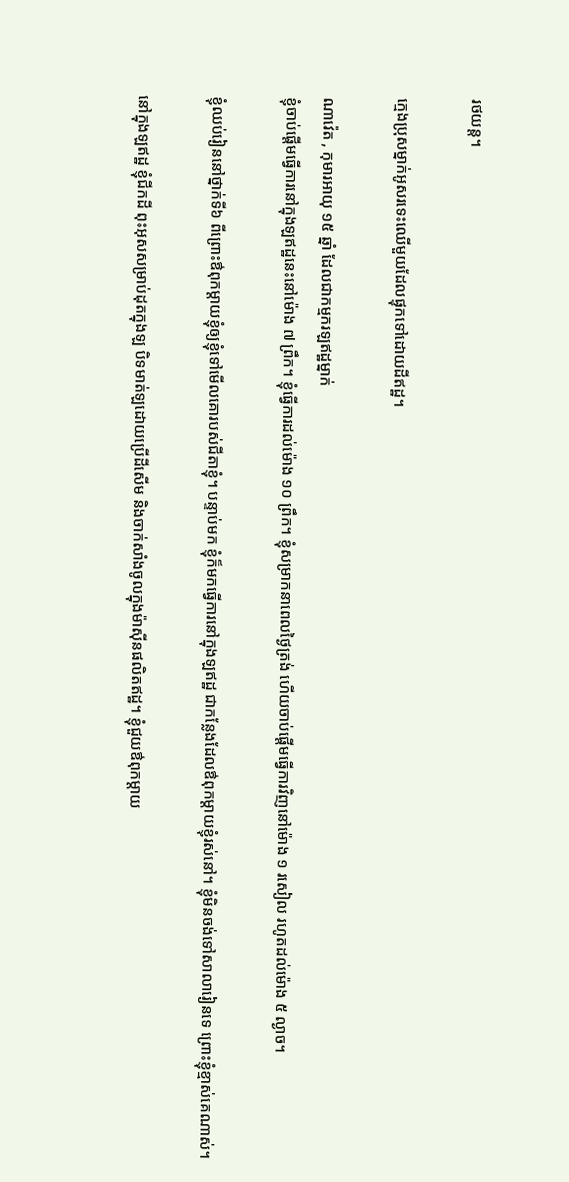រថយន្ត។

ក្មេងប្រុសម្នាក់អូសរទេះឈើមួយដែលផ្ទុកទៅដោយដីឥដ្ឋ។

ណាវ៉េត , កុមារអាយុ ១៥ ឆ្នាំ ដែលជាកម្មករឡឥដ្ឋម្នាក់
ខ្ញុំចាប់ផ្តើមធ្វើការនៅក្នុងឡឥដ្ឋនេះនៅម៉ោង ៧ ព្រឹក។ ខ្ញុំធ្វើការដល់ម៉ោង ១០ ព្រឹក។ ខ្ញុំសម្រាកនាពេលថ្ងៃត្រង់ ហើយចាប់ផ្តើមធ្វើការវិញនៅម៉ោង ១ រសៀល រហូតដល់ម៉ោង ៥ ល្ងាច។

ខ្ញុំឈប់រៀននៅថ្នាក់ទី៦ ពីព្រោះឳពុកម្តាយខ្ញុំឲ្យខ្ញុំទៅមើលគោរបស់ជីតាខ្ញុំ។ បន្ទាប់មក ខ្ញុំក៏មកធ្វើការនៅក្នុងឡឥដ្ឋ ជាកន្លែងដែលឳពុកម្តាយខ្ញុំរស់នៅ។ ខ្ញុំមិនចង់ទៅសាលារៀនទេ ព្រោះខ្ញុំខ្មាស់គេណាស់។

នៅក្នុងឡឥដ្ឋ ខ្ញុំជីកដី ពុះអុសសម្រាប់ដុតក្នុងឡ បិទមាត់ឡដោយប្រើដីសើម និងចាក់សាំងចូលក្នុងម៉ាស៊ីនផលិតឥដ្ឋ។ ខ្ញុំជួយឳពុកម្តាយ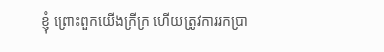ខ្ញុំ ព្រោះពួកយើងក្រីក្រ ហើយត្រូវការរកប្រា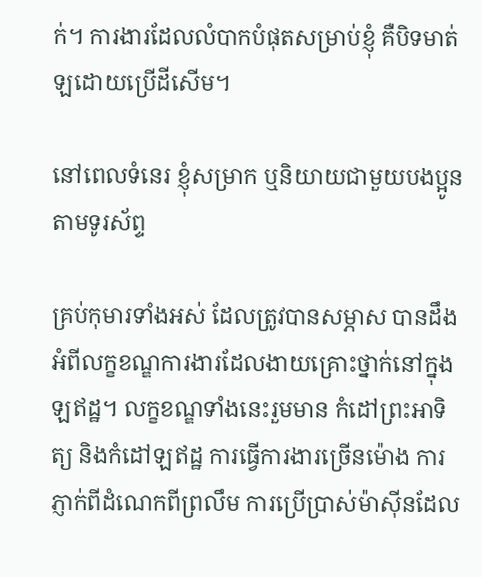ក់។ ការងារដែលលំបាកបំផុតសម្រាប់ខ្ញុំ គឺបិទមាត់ឡដោយប្រើដីសើម។

នៅពេលទំនេរ ខ្ញុំសម្រាក ឬនិយាយជាមួយបងប្អូនតាមទូរស័ព្ទ

គ្រប់កុមារទាំងអស់ ដែលត្រូវបានសម្ភាស បានដឹងអំពីលក្ខខណ្ឌការងារដែលងាយគ្រោះថ្នាក់នៅក្នុងឡឥដ្ឋ។ លក្ខខណ្ឌទាំងនេះរួមមាន កំដៅព្រះអាទិត្យ និងកំដៅឡឥដ្ឋ ការធ្វើការងារច្រើនម៉ោង ការភ្ញាក់ពីដំណេកពីព្រលឹម ការប្រើប្រាស់ម៉ាស៊ីនដែល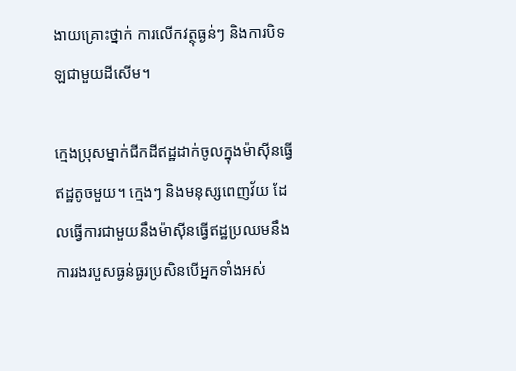ងាយគ្រោះថ្នាក់ ការលើកវត្ថុធ្ងន់ៗ និងការបិទឡជាមួយដីសើម។

ក្មេងប្រុសម្នាក់ជីកដីឥដ្ឋដាក់ចូលក្នុងម៉ាស៊ីនធ្វើឥដ្ឋតូចមួយ។ ក្មេងៗ និងមនុស្សពេញវ័យ ដែលធ្វើការជាមួយនឹងម៉ាស៊ីនធ្វើឥដ្ឋប្រឈមនឹងការរងរបួសធ្ងន់ធ្ងរប្រសិនបើអ្នកទាំងអស់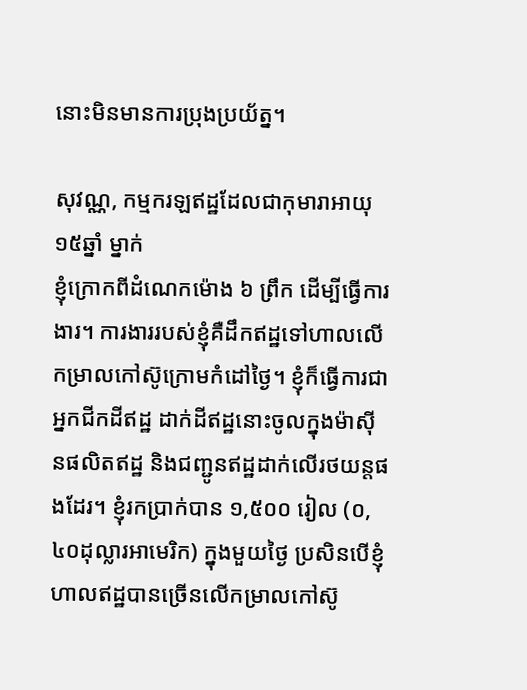នោះមិនមានការប្រុងប្រយ័ត្ន។

សុវណ្ណ, កម្មករឡឥដ្ឋដែលជាកុមារាអាយុ ១៥ឆ្នាំ ម្នាក់
ខ្ញុំក្រោកពីដំណេកម៉ោង ៦ ព្រឹក ដើម្បីធ្វើការងារ។ ការងាររបស់ខ្ញុំគឺដឹកឥដ្ឋទៅហាលលើកម្រាលកៅស៊ូក្រោមកំដៅថ្ងៃ។ ខ្ញុំក៏ធ្វើការជាអ្នកជីកដីឥដ្ឋ ដាក់ដីឥដ្ឋនោះចូលក្នុងម៉ាស៊ីនផលិតឥដ្ឋ និងជញ្ជូនឥដ្ឋដាក់លើរថយន្តផងដែរ។ ខ្ញុំរកប្រាក់បាន ១,៥០០ រៀល (០,៤០ដុល្លារអាមេរិក) ក្នុងមួយថ្ងៃ ប្រសិនបើខ្ញុំហាលឥដ្ឋបានច្រើនលើកម្រាលកៅស៊ូ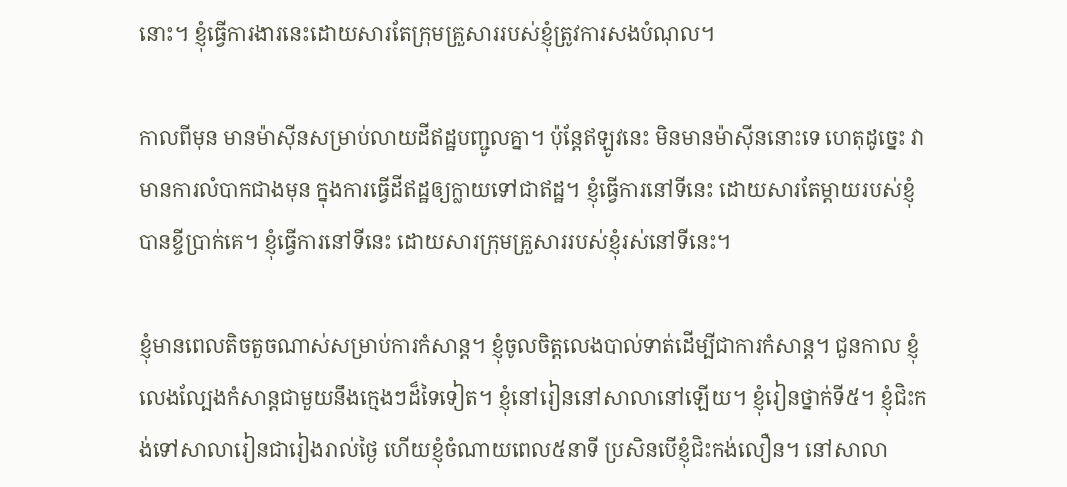នោះ។ ខ្ញុំធ្វើការងារនេះដោយសារតែក្រុមគ្រួសាររបស់ខ្ញុំត្រូវការសងបំណុល។

កាលពីមុន មានម៉ាស៊ីនសម្រាប់លាយដីឥដ្ឋបញ្ជូលគ្នា។ ប៉ុន្តែឥឡូវនេះ មិនមានម៉ាស៊ីននោះទេ ហេតុដូច្នេះ វាមានការលំបាកជាងមុន ក្នុងការធ្វើដីឥដ្ឋឲ្យក្លាយទៅជាឥដ្ឋ។ ខ្ញុំធ្វើការនៅទីនេះ ដោយសារតែម្តាយរបស់ខ្ញុំបានខ្ចីប្រាក់គេ។ ខ្ញុំធ្វើការនៅទីនេះ ដោយសារក្រុមគ្រួសាររបស់ខ្ញុំរស់នៅទីនេះ។

ខ្ញុំមានពេលតិចតួចណាស់សម្រាប់ការកំសាន្ត។ ខ្ញុំចូលចិត្តលេងបាល់ទាត់ដើម្បីជាការកំសាន្ត។ ជួនកាល ខ្ញុំលេងល្បែងកំសាន្តជាមួយនឹងក្មេងៗដ៏ទៃទៀត។ ខ្ញុំនៅរៀននៅសាលានៅឡើយ។ ខ្ញុំរៀនថ្នាក់ទី៥។ ខ្ញុំជិះកង់ទៅសាលារៀនជារៀងរាល់ថ្ងៃ ហើយខ្ញុំចំណាយពេល៥នាទី ប្រសិនបើខ្ញុំជិះកង់លឿន។ នៅសាលា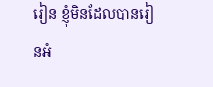រៀន ខ្ញុំមិនដែលបានរៀនអំ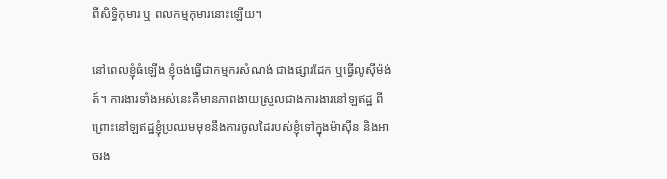ពីសិទ្ធិកុមារ ឬ ពលកម្មកុមារនោះឡើយ។

នៅពេលខ្ញុំធំឡើង ខ្ញុំចង់ធ្វើជាកម្មករសំណង់ ជាងផ្សារដែក ឬធ្វើលូស៊ីម៉ង់ត៍។ ការងារទាំងអស់នេះគឺមានភាពងាយស្រួលជាងការងារនៅឡឥដ្ឋ ពីព្រោះនៅឡឥដ្ឋខ្ញុំប្រឈមមុខនឹងការចូលដៃរបស់ខ្ញុំទៅក្នុងម៉ាស៊ីន និងអាចរង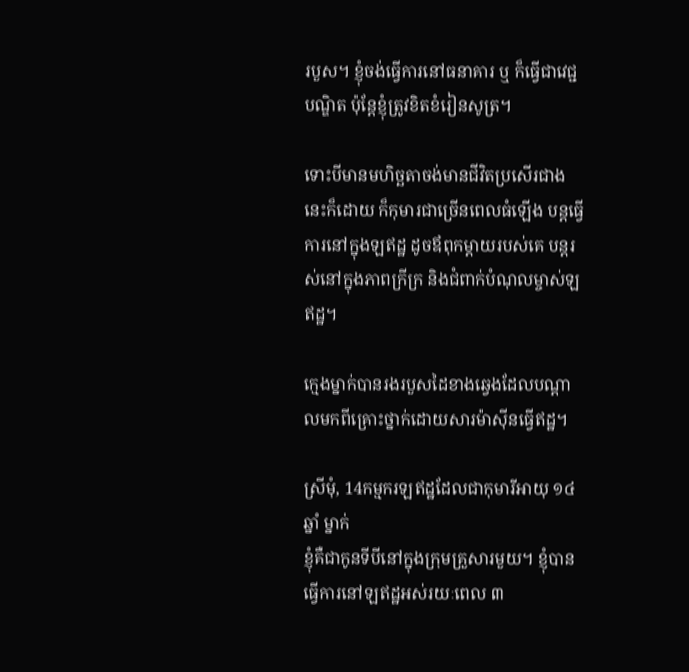របួស។ ខ្ញុំចង់ធ្វើការនៅធនាគារ ឬ ក៏ធ្វើជាវេជ្ជបណ្ឌិត ប៉ុន្តែខ្ញុំត្រូវខិតខំរៀនសូត្រ។

ទោះបីមានមហិច្ឆតាចង់មានជីវិតប្រសើរជាងនេះក៏ដោយ ក៏កុមារជាច្រើនពេលធំឡើង បន្តធ្វើការនៅក្នុងឡឥដ្ឋ ដូចឪពុកម្តាយរបស់គេ បន្តរស់នៅក្នុងភាពក្រីក្រ និងជំពាក់បំណុលម្ចាស់ឡឥដ្ឋ។

ក្មេងម្នាក់បានរងរបួសដៃខាងឆ្វេងដែលបណ្តាលមកពីគ្រោះថ្នាក់ដោយសារម៉ាស៊ីនធ្វើឥដ្ឋ។

ស្រីមុំ, 14កម្មករឡឥដ្ឋដែលជាកុមារីអាយុ ១៤ឆ្នាំ ម្នាក់
ខ្ញុំគឺជាកូនទីបីនៅក្នុងក្រុមគ្រួសារមួយ។ ខ្ញុំបានធ្វើការនៅឡឥដ្ឋអស់រយៈពេល ៣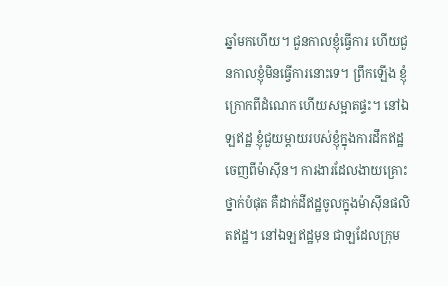ឆ្នាំមកហើយ។ ជួនកាលខ្ញុំធ្វើការ ហើយជួនកាលខ្ញុំមិនធ្វើការនោះទេ។ ព្រឹកឡើង ខ្ញុំក្រោកពីដំណេក ហើយសម្អាតផ្ទះ។ នៅឯឡឥដ្ឋ ខ្ញុំជួយម្តាយរបស់ខ្ញុំក្នុងការដឹកឥដ្ឋចេញពីម៉ាស៊ីន។ ការងារដែលងាយគ្រោះថ្នាក់បំផុត គឺដាក់ដីឥដ្ឋចូលក្នុងម៉ាស៊ីនផលិតឥដ្ឋ។ នៅឯឡឥដ្ឋមុន ជាឡដែលក្រុម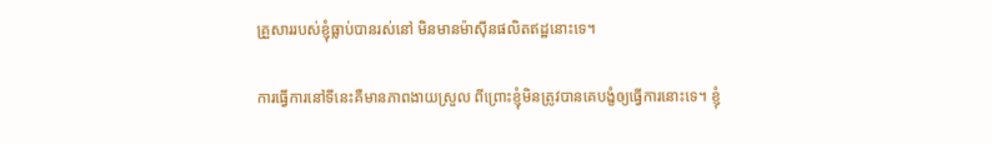គ្រួសាររបស់ខ្ញុំធ្លាប់បានរស់នៅ មិនមានម៉ាស៊ីនផលិតឥដ្ឋនោះទេ។

ការធ្វើការនៅទីនេះគឺមានភាពងាយស្រួល ពីព្រោះខ្ញុំមិនត្រូវបានគេបង្ខំឲ្យធ្វើការនោះទេ។ ខ្ញុំ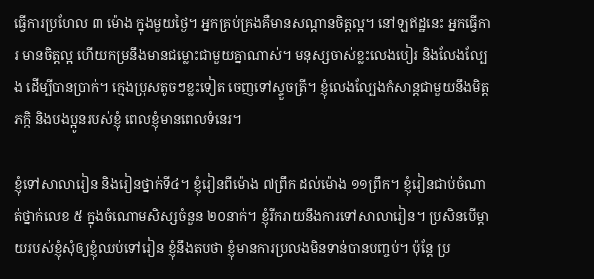ធ្វើការប្រហែល ៣ ម៉ោង ក្នុងមួយថ្ងៃ។ អ្នកគ្រប់គ្រងគឺមានសណ្តានចិត្តល្អ។ នៅឡឥដ្ឋនេះ អ្នកធ្វើការ មានចិត្តល្អ ហើយកម្រនឹងមានជម្លោះជាមួយគ្នាណាស់។ មនុស្សចាស់ខ្លះលេងបៀរ និងលែងល្បែង ដើម្បីបានប្រាក់។ ក្មេងប្រុសតូចៗខ្លះទៀត ចេញទៅស្ទួចត្រី។ ខ្ញុំលេងល្បែងកំសាន្តជាមួយនឹងមិត្តភក្កិ និងបងប្អូនរបស់ខ្ញុំ ពេលខ្ញុំមានពេលទំនេរ។

ខ្ញុំទៅសាលារៀន និងរៀនថ្នាក់ទី៤។ ខ្ញុំរៀនពីម៉ោង ៧ព្រឹក ដល់ម៉ោង ១១ព្រឹក។ ខ្ញុំរៀនជាប់ចំណាត់ថ្នាក់លេខ ៥ ក្នុងចំណោមសិស្សចំនួន ២០នាក់។ ខ្ញុំរីករាយនឹងការទៅសាលារៀន។ ប្រសិនបើម្តាយរបស់ខ្ញុំសុំឲ្យខ្ញុំឈប់ទៅរៀន ខ្ញុំនឹងតបថា ខ្ញុំមានការប្រលងមិនទាន់បានបញ្ចប់។ ប៉ុន្តែ ប្រ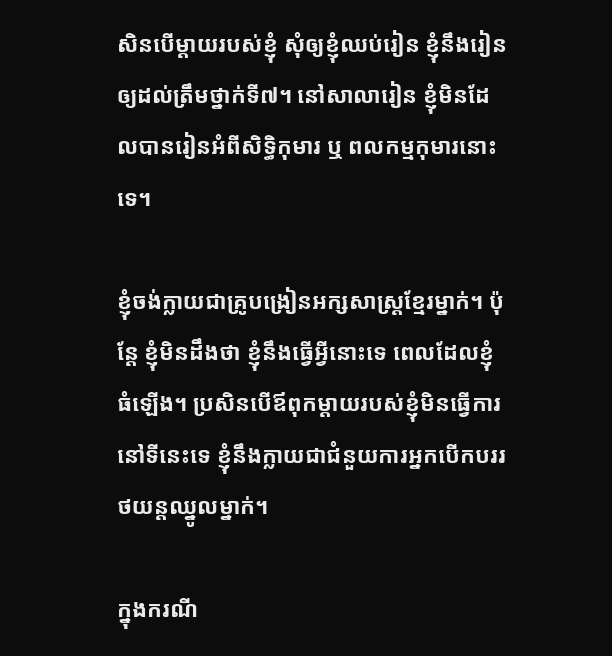សិនបើម្តាយរបស់ខ្ញុំ សុំឲ្យខ្ញុំឈប់រៀន ខ្ញុំនឹងរៀនឲ្យដល់ត្រឹមថ្នាក់ទី៧។ នៅសាលារៀន ខ្ញុំមិនដែលបានរៀនអំពីសិទ្ធិកុមារ ឬ ពលកម្មកុមារនោះទេ។

ខ្ញុំចង់ក្លាយជាគ្រូបង្រៀនអក្សសាស្រ្តខ្មែរម្នាក់។ ប៉ុន្តែ ខ្ញុំមិនដឹងថា ខ្ញុំនឹងធ្វើអី្វនោះទេ ពេលដែលខ្ញុំធំឡើង។ ប្រសិនបើឪពុកម្តាយរបស់ខ្ញុំមិនធ្វើការនៅទីនេះទេ ខ្ញុំនឹងក្លាយជាជំនួយការអ្នកបើកបររថយន្តឈ្នូលម្នាក់។

ក្នុងករណី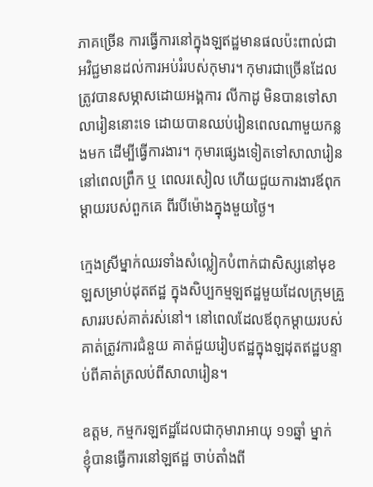ភាគច្រើន ការធ្វើការនៅក្នុងឡឥដ្ឋមានផលប៉ះពាល់ជាអវិជ្ជមានដល់ការអប់រំរបស់កុមារ។ កុមារជាច្រើនដែលត្រូវបានសម្ភាសដោយអង្គការ លីកាដូ មិនបានទៅសាលារៀននោះទេ ដោយបានឈប់រៀនពេលណាមួយកន្លងមក ដើម្បីធ្វើការងារ។ កុមារផ្សេងទៀតទៅសាលារៀននៅពេលព្រឹក ឬ ពេលរសៀល ហើយជួយការងារឪពុកម្តាយរបស់ពួកគេ ពីរបីម៉ោងក្នុងមួយថ្ងៃ។

ក្មេងស្រីម្នាក់ឈរទាំងសំល្លៀកបំពាក់ជាសិស្សនៅមុខឡសម្រាប់ដុតឥដ្ឋ ក្នុងសិប្បកម្មឡឥដ្ឋមួយដែលក្រុមគ្រួសាររបស់គាត់រស់នៅ។ នៅពេលដែលឪពុកម្តាយរបស់គាត់ត្រូវការជំនួយ គាត់ជួយរៀបឥដ្ឋក្នុងឡដុតឥដ្ឋបន្ទាប់ពីគាត់ត្រលប់ពីសាលារៀន។

ឧត្តម, កម្មករឡឥដ្ឋដែលជាកុមារាអាយុ ១១ឆ្នាំ ម្នាក់
ខ្ញុំបានធ្វើការនៅឡឥដ្ឋ ចាប់តាំងពី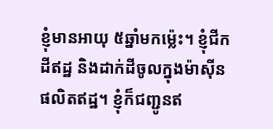ខ្ញុំមានអាយុ ៥ឆ្នាំមកម្ល៉េះ។ ខ្ញុំជីកដីឥដ្ឋ និងដាក់ដីចូលក្នុងម៉ាស៊ីនផលិតឥដ្ឋ។ ខ្ញុំក៏ជញ្ជូនឥ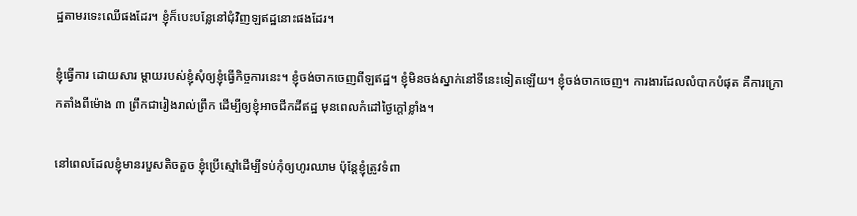ដ្ឋតាមរទេះឈើផងដែរ។ ខ្ញុំក៏បេះបន្លែនៅជុំវិញឡឥដ្ឋនោះផងដែរ។

ខ្ញុំធ្វើការ ដោយសារ ម្តាយរបស់ខ្ញុំសុំឲ្យខ្ញុំធ្វើកិច្ចការនេះ។ ខ្ញុំចង់ចាកចេញពីឡឥដ្ឋ។ ខ្ញុំមិនចង់ស្នាក់នៅទីនេះទៀតឡើយ។ ខ្ញុំចង់ចាកចេញ។ ការងារដែលលំបាកបំផុត គឺការក្រោកតាំងពីម៉ោង ៣ ព្រឹកជារៀងរាល់ព្រឹក ដើម្បីឲ្យខ្ញុំអាចជីកដីឥដ្ឋ មុនពេលកំដៅថ្ងៃក្តៅខ្លាំង។

នៅពេលដែលខ្ញុំមានរបួសតិចតួច ខ្ញុំប្រើស្មៅដើម្បីទប់កុំឲ្យហូរឈាម ប៉ុន្តែខ្ញុំត្រូវទំពា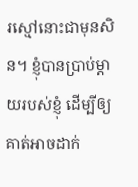រស្មៅនោះជាមុនសិន។ ខ្ញុំបានប្រាប់ម្តាយរបស់ខ្ញុំ ដើម្បីឲ្យគាត់អាចដាក់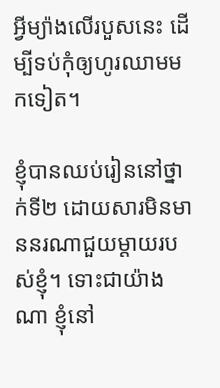អ្វីម្យ៉ាងលើរបួសនេះ ដើម្បីទប់កុំឲ្យហូរឈាមមកទៀត។

ខ្ញុំបានឈប់រៀននៅថ្នាក់ទី២ ដោយសារមិនមាននរណាជួយម្តាយរបស់ខ្ញុំ។ ទោះជាយ៉ាងណា ខ្ញុំនៅ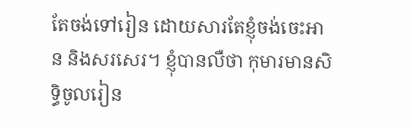តែចង់ទៅរៀន ដោយសារតែខ្ញុំចង់ចេះអាន និងសរសេរ។ ខ្ញុំបានលឺថា កុមារមានសិទ្ធិចូលរៀន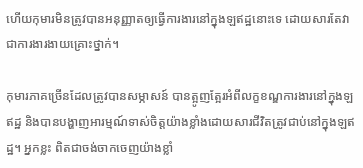ហើយកុមារមិនត្រូវបានអនុញ្ញាតឲ្យធ្វើការងារនៅក្នុងឡឥដ្ឋនោះទេ ដោយសារតែវាជាការងារងាយគ្រោះថ្នាក់។

កុមារភាគច្រើនដែលត្រូវបានសម្ភាសន៍ បានត្អូញត្អែរអំពីលក្ខខណ្ឌការងារនៅក្នុងឡឥដ្ឋ និងបានបង្ហាញអារម្មណ៍ទាស់ចិត្តយ៉ាងខ្លាំងដោយសារជីវិតត្រូវជាប់នៅក្នុងឡឥដ្ឋ។ អ្នកខ្លះ ពិតជាចង់ចាកចេញយ៉ាងខ្លាំ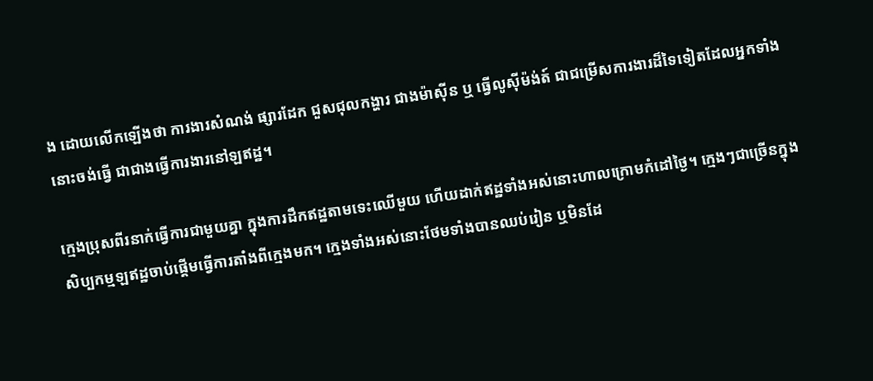ង ដោយលើកឡើងថា ការងារសំណង់ ផ្សារដែក ជួសជុលកង្ហារ ជាងម៉ាស៊ីន ឬ ធ្វើលូស៊ីម៉ង់ត៍ ជាជម្រើសការងារដ៏ទៃទៀតដែលអ្នកទាំងនោះចង់ធ្វើ ជាជាងធ្វើការងារនៅឡឥដ្ឋ។

ក្មេងប្រុសពីរនាក់ធ្វើការជាមួយគ្នា ក្នុងការដឹកឥដ្ឋតាមទេះឈើមួយ ហើយដាក់ឥដ្ឋទាំងអស់នោះហាលក្រោមកំដៅថ្ងៃ។ ក្មេងៗជាច្រើនក្នុងសិប្បកម្មឡឥដ្ឋចាប់ផ្តើមធ្វើការតាំងពីក្មេងមក។ ក្មេងទាំងអស់នោះថែមទាំងបានឈប់រៀន ឬមិនដែ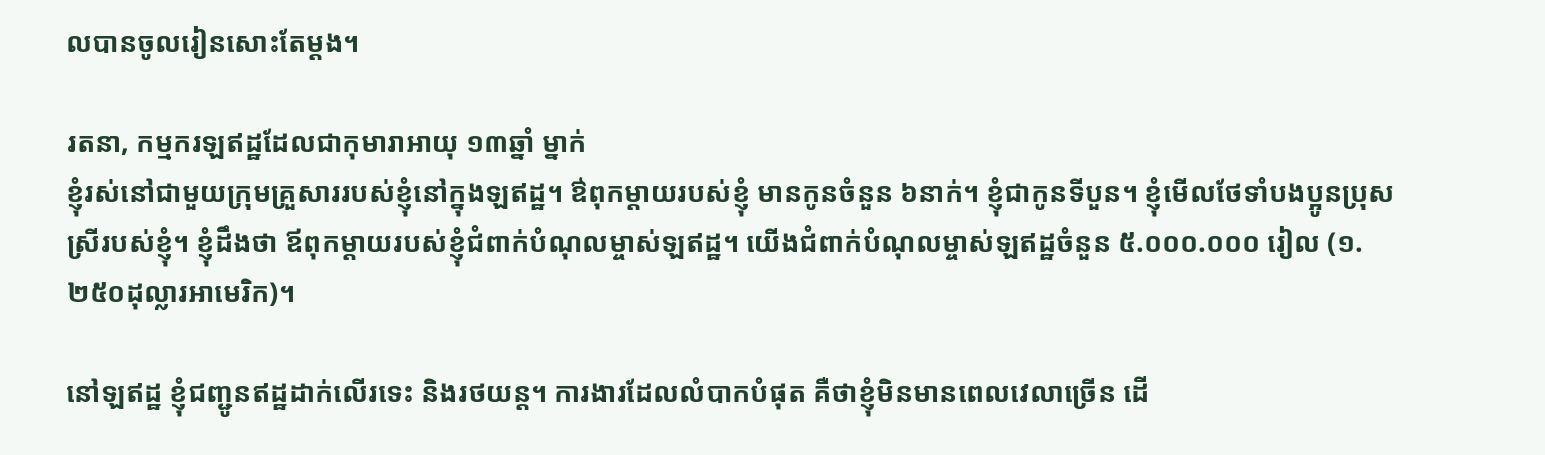លបានចូលរៀនសោះតែម្តង។

រតនា, កម្មករឡឥដ្ឋដែលជាកុមារាអាយុ ១៣ឆ្នាំ ម្នាក់
ខ្ញុំរស់នៅជាមួយក្រុមគ្រួសាររបស់ខ្ញុំនៅក្នុងឡឥដ្ឋ។ ឳពុកម្តាយរបស់ខ្ញុំ មានកូនចំនួន ៦នាក់។ ខ្ញុំជាកូនទីបួន។ ខ្ញុំមើលថែទាំបងប្អូនប្រុសស្រីរបស់ខ្ញុំ។ ខ្ញុំដឹងថា ឪពុកម្តាយរបស់ខ្ញុំជំពាក់បំណុលម្ចាស់ឡឥដ្ឋ។ យើងជំពាក់បំណុលម្ចាស់ឡឥដ្ឋចំនួន ៥.០០០.០០០ រៀល (១.២៥០ដុល្លារអាមេរិក)។

នៅឡឥដ្ឋ ខ្ញុំជញ្ជូនឥដ្ឋដាក់លើរទេះ និងរថយន្ត។ ការងារដែលលំបាកបំផុត គឺថាខ្ញុំមិនមានពេលវេលាច្រើន ដើ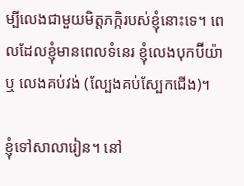ម្បីលេងជាមួយមិត្តភក្កិរបស់ខ្ញុំនោះទេ។ ពេលដែលខ្ញុំមានពេលទំនេរ ខ្ញុំលេងបុកប៊ីយ៉ា ឬ លេងគប់វង់ (ល្បែងគប់ស្បែកជើង)។

ខ្ញុំទៅសាលារៀន។ នៅ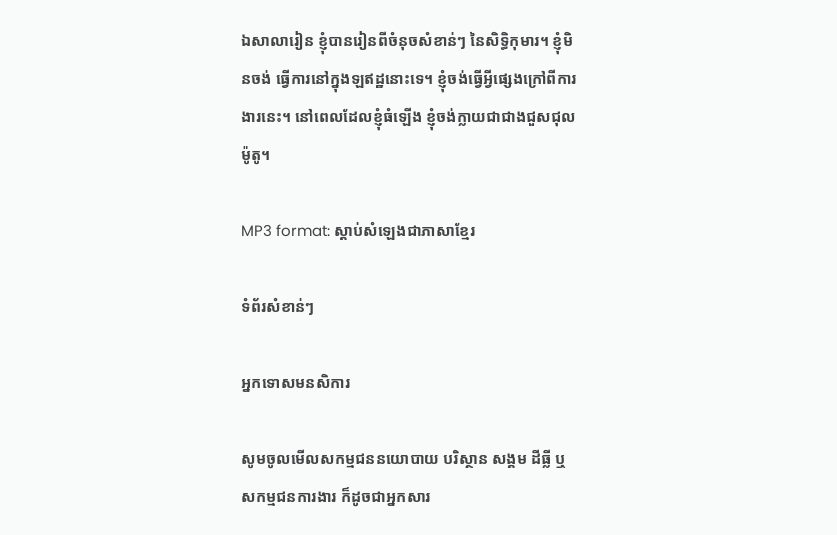ឯសាលារៀន ខ្ញុំបានរៀនពីចំនុចសំខាន់ៗ នៃសិទ្ធិកុមារ។ ខ្ញុំមិនចង់ ធ្វើការនៅក្នុងឡឥដ្ឋនោះទេ។ ខ្ញុំចង់ធ្វើអ្វីផ្សេងក្រៅពីការងារនេះ។ នៅពេលដែលខ្ញុំធំឡើង ខ្ញុំចង់ក្លាយជាជាងជួសជុលម៉ូតូ។

MP3 format: ស្តាប់សំឡេងជាភាសាខ្មែរ

ទំព័រសំខាន់ៗ

អ្នកទោសមនសិការ

សូមចូលមើលសកម្មជននយោបាយ បរិស្ថាន សង្គម ដីធ្លី ឬសកម្មជនការងារ ក៏ដូចជាអ្នកសារ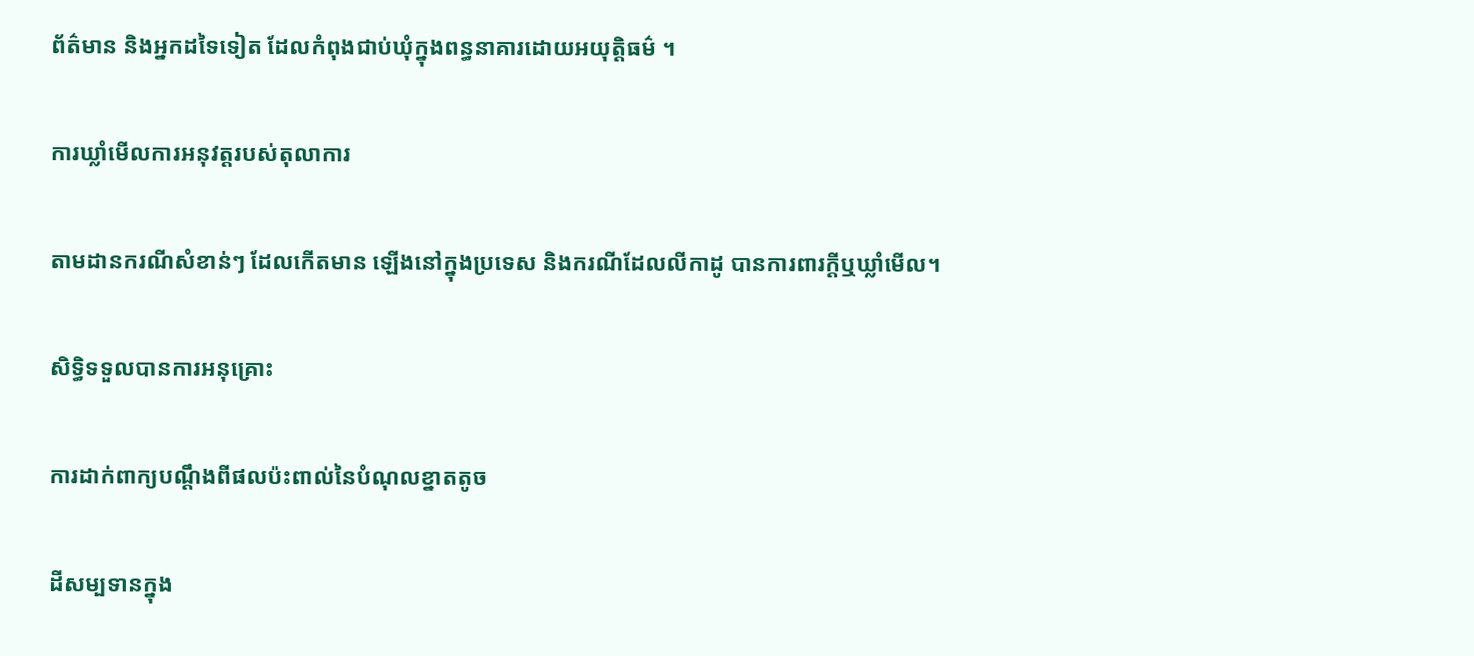ព័ត៌មាន និងអ្នកដទៃទៀត ដែលកំពុងជាប់ឃុំក្នុងពន្ធនាគារដោយអយុត្តិធម៌ ។

ការឃ្លាំមើលការអនុវត្តរបស់តុលាការ

តាមដានករណីសំខាន់ៗ ដែលកើតមាន ឡើងនៅក្នុងប្រទេស និងករណីដែលលីកាដូ បានការពារក្ដីឬឃ្លាំមើល។

សិទ្ធិទទួលបានការអនុគ្រោះ

ការដាក់ពាក្យបណ្ដឹងពីផលប៉ះពាល់នៃបំណុលខ្នាតតូច

ដីសម្បទានក្នុង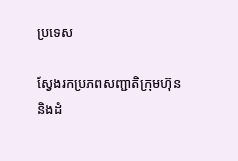ប្រទេស

ស្វែងរកប្រភពសញ្ជាតិក្រុមហ៊ុន និងដំ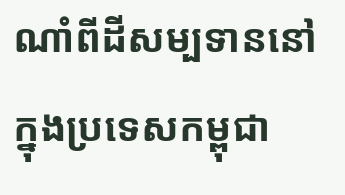ណាំពីដីសម្បទាននៅក្នុងប្រទេសកម្ពុជា